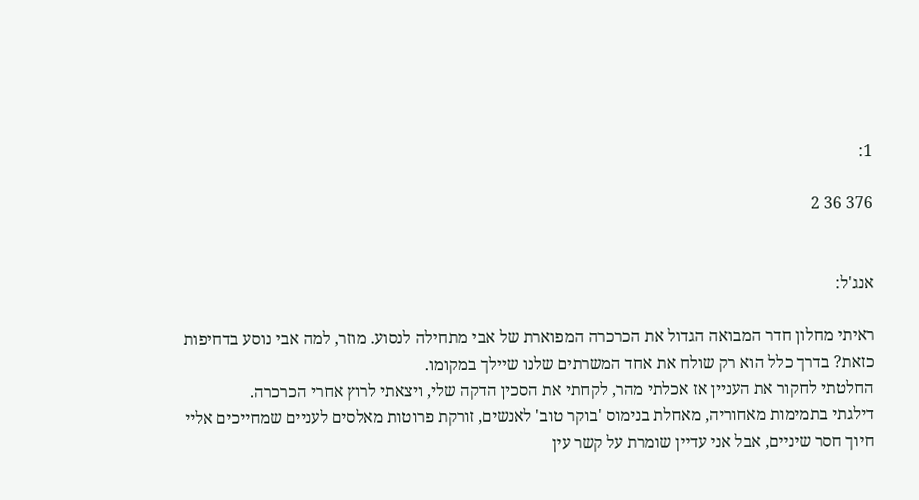1:

376 36 2


אנג'ל:

ראיתי מחלון חדר המבואה הגדול את הכרכרה המפוארת של אבי מתחילה לנסוע. מוזר, למה אבי נוסע בדחיפות כזאת? בדרך כלל הוא רק שולח את אחד המשרתים שלנו שיילך במקומו.
החלטתי לחקור את העניין אז אכלתי מהר, לקחתי את הסכין הדקה שלי, ויצאתי לרוץ אחרי הכרכרה.
דילגתי בתמימות מאחוריה, מאחלת בנימוס 'בוקר טוב' לאנשים, זורקת פרוטות מאלסים לעניים שמחייכים אליי חיוך חסר שיניים, אבל אני עדיין שומרת על קשר עין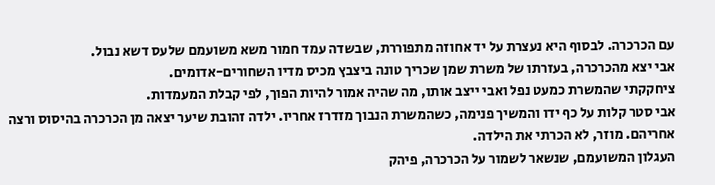עם הכרכרה. לבסוף היא נעצרת על יד אחוזה מתפוררת, שבשדה עמד חמור משא משועמם שלעס דשא נבול.
אבי יצא מהכרכרה, בעזרתו של משרת שמן שכריך טונה ביצבץ מכיס מדיו השחורים-אדומים.
ציחקקתי שהמשרת כמעט נפל ואבי ייצב אותו, מה שהיה אמור להיות הפוך, לפי קבלת המעמדות.
אבי סטר קלות על כף ידו והמשיך פנימה, כשהמשרת הנבוך מזדרז אחריו. ילדה זהובת שיער יצאה מן הכרכרה בהיסוס ורצה אחריהם. מוזר, לא הכרתי את הילדה.
העגלון המשועמם, שנשאר לשמור על הכרכרה, פיהק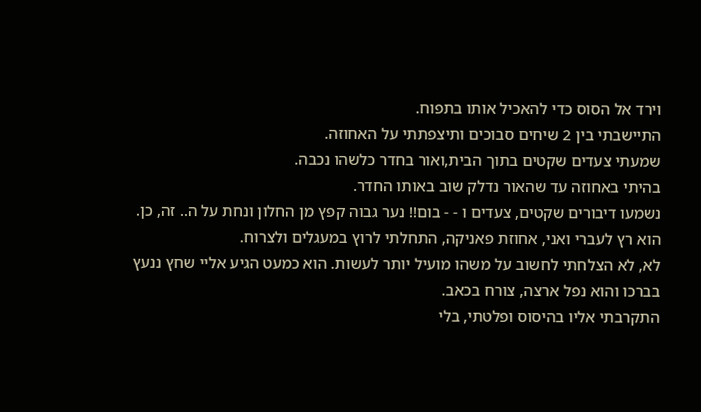וירד אל הסוס כדי להאכיל אותו בתפוח.
התיישבתי בין 2 שיחים סבוכים ותיצפתתי על האחוזה.
שמעתי צעדים שקטים בתוך הבית,ואור בחדר כלשהו נכבה.
בהיתי באחוזה עד שהאור נדלק שוב באותו החדר.
נשמעו דיבורים שקטים, צעדים ו - - בום!! נער גבוה קפץ מן החלון ונחת על ה.. זה, כן.
הוא רץ לעברי ואני, אחוזת פאניקה, התחלתי לרוץ במעגלים ולצרוח.
לא, לא הצלחתי לחשוב על משהו מועיל יותר לעשות. הוא כמעט הגיע אליי שחץ ננעץ בברכו והוא נפל ארצה, צורח בכאב.
התקרבתי אליו בהיסוס ופלטתי, בלי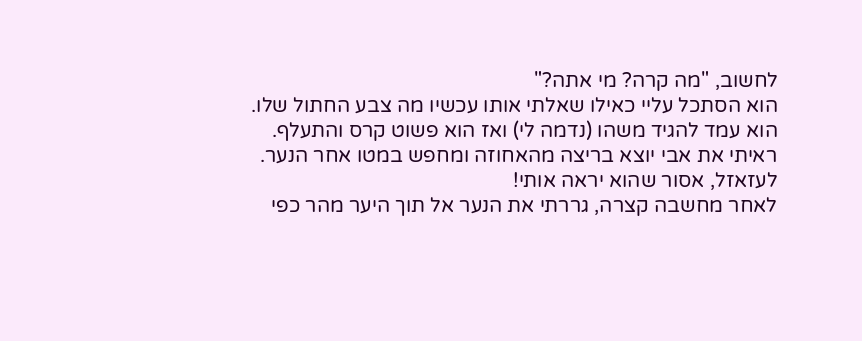לחשוב, "מה קרה? מי אתה?"
הוא הסתכל עליי כאילו שאלתי אותו עכשיו מה צבע החתול שלו.
הוא עמד להגיד משהו (נדמה לי) ואז הוא פשוט קרס והתעלף.
ראיתי את אבי יוצא בריצה מהאחוזה ומחפש במטו אחר הנער.
לעזאזל, אסור שהוא יראה אותי!
לאחר מחשבה קצרה, גררתי את הנער אל תוך היער מהר כפי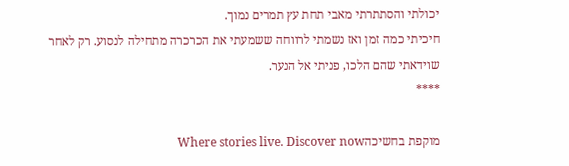יכולתי והסתתרתי מאבי תחת עץ תמרים נמוך.
חיכיתי כמה זמן ואז נשמתי לרווחה ששמעתי את הכרכרה מתחילה לנסוע. רק לאחר שוידאתי שהם הלכו, פניתי אל הנער.
****

מוקפת בחשיכהWhere stories live. Discover now